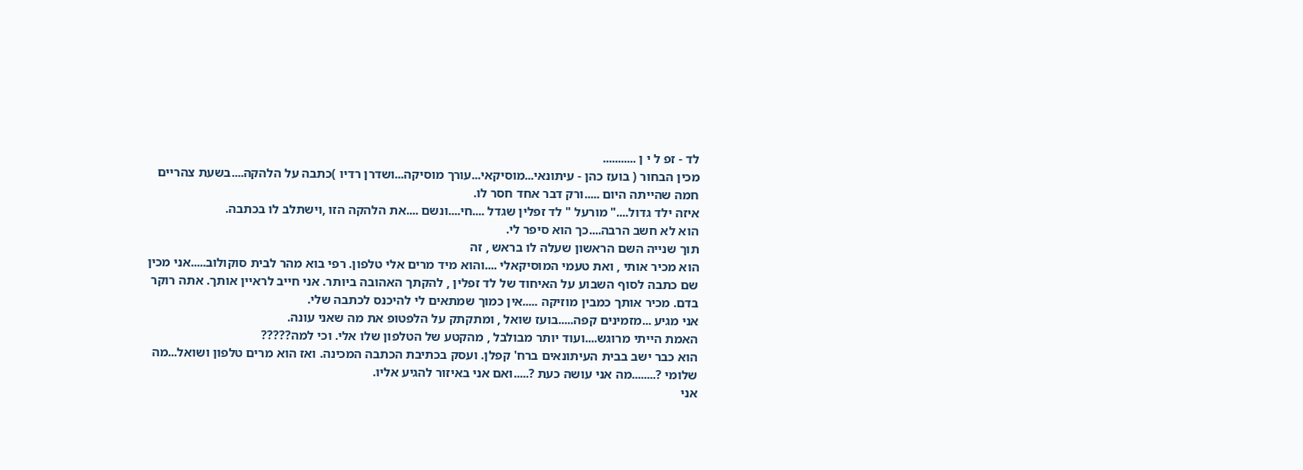לד - זפ ל י ן ...........
מכין הבחור ( בועז כהן - עיתונאי...מוסיקאי...עורך מוסיקה...ושדרן רדיו )כתבה על הלהקה....בשעת צהריים חמה שהייתה היום .....ורק דבר אחד חסר לו.
איזה ילד גדול...." מורעל " לד זפלין שגדל ....חי....ונשם ....את הלהקה הזו ,וישתלב לו בכתבה.
הוא לא חשב הרבה....כך הוא סיפר לי.
תוך שנייה השם הראשון שעלה לו בראש , זה
הוא מכיר אותי , ואת טעמי המוסיקאלי ....והוא מיד מרים אלי טלפון. רפי בוא מהר לבית סוקולוב.....אני מכין שם כתבה לסוף השבוע על האיחוד של לד זפלין , להקתך האהובה ביותר. אני חייב לראיין אותך. אתה רוקר בדם. מכיר אותך כמבין מוזיקה .....אין כמוך שמתאים לי להיכנס לכתבה שלי.
אני מגיע ...מזמינים קפה.....בועז שואל , ומתקתק על הלפטופ את מה שאני עונה.
האמת הייתי מרוגש....ועוד יותר מבולבל , מהקטע של הטלפון שלו אלי. וכי למה?????
הוא כבר ישב בבית העיתונאים ברח' קפלן. ועסק בכתיבת הכתבה המכינה. ואז הוא מרים טלפון ושואל...מה שלומי ?........מה אני עושה כעת ?.....ואם אני באיזור להגיע אליו.
אני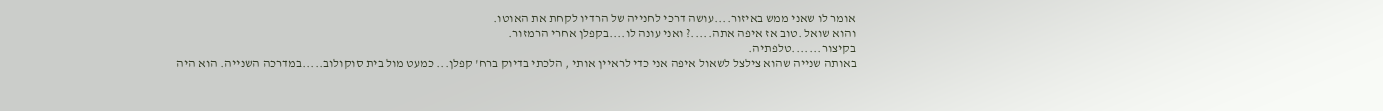אומר לו שאני ממש באיזור....עושה דרכי לחנייה של הרדיו לקחת את האוטו.
והוא שואל .טוב אז איפה אתה.....? ואני עונה לו....בקפלן אחרי הרמזור.
בקיצור.......טלפתיה.
באותה שנייה שהוא צילצל לשאול איפה אני כדי לראיין אותי , הלכתי בדיוק ברח' קפלן... כמעט מול בית סוקולוב.....במדרכה השנייה. הוא היה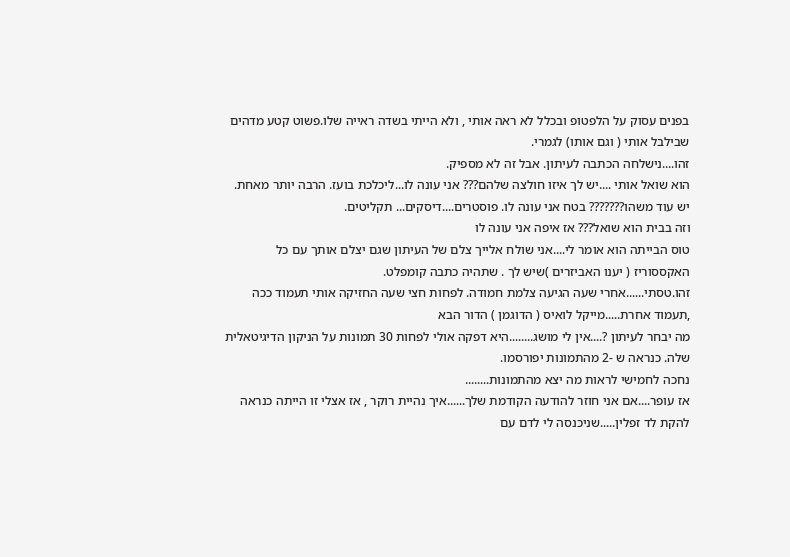בפנים עסוק על הלפטופ ובכלל לא ראה אותי , ולא הייתי בשדה ראייה שלו.פשוט קטע מדהים שבילבל אותי ( וגם אותו) לגמרי.
זהו....נישלחה הכתבה לעיתון. אבל זה לא מספיק.
הוא שואל אותי ....יש לך איזו חולצה שלהם??? אני עונה לו...ליכלכת בועז. הרבה יותר מאחת. יש עוד משהו??????? בטח אני עונה לו. פוסטרים....דיסקים... תקליטים.
וזה בבית הוא שואל??? אז איפה אני עונה לו
טוס הבייתה הוא אומר לי....אני שולח אלייך צלם של העיתון שגם יצלם אותך עם כל האקססוריז ( יענו האביזרים )שיש לך . שתהיה כתבה קומפלט.
זהו.טסתי......אחרי שעה הגיעה צלמת חמודה. לפחות חצי שעה החזיקה אותי תעמוד ככה ,תעמוד אחרת.....מייקל לואיס ( הדוגמן ) הדור הבא
מה יבחר לעיתון ?....אין לי מושג........היא דפקה אולי לפחות 30 תמונות על הניקון הדיגיטאלית שלה. כנראה ש -2 מהתמונות יפורסמו.
נחכה לחמישי לראות מה יצא מהתמונות........
אז עופר....אם אני חוזר להודעה הקודמת שלך......איך נהיית רוקר , אז אצלי זו הייתה כנראה להקת לד זפלין.....שניכנסה לי לדם עם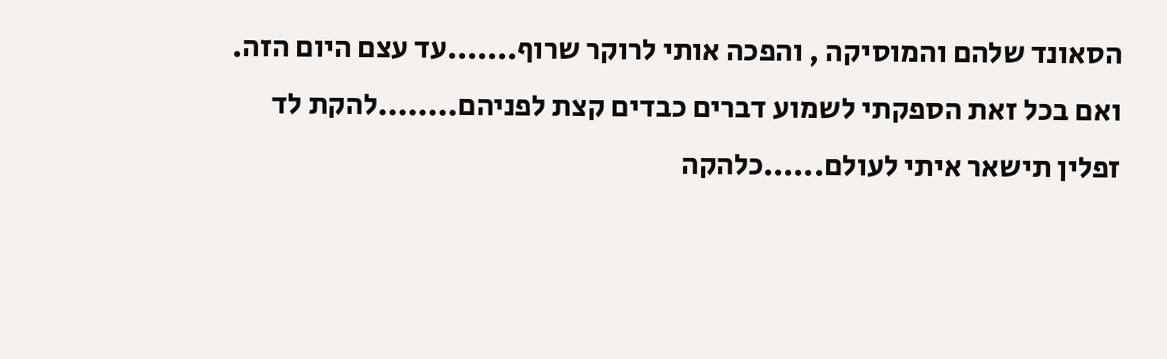הסאונד שלהם והמוסיקה , והפכה אותי לרוקר שרוף.......עד עצם היום הזה.
ואם בכל זאת הספקתי לשמוע דברים כבדים קצת לפניהם........להקת לד זפלין תישאר איתי לעולם......כלהקה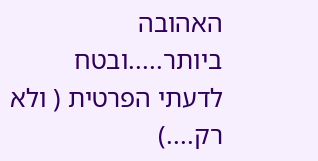האהובה ביותר.....ובטח לדעתי הפרטית ( ולא רק....)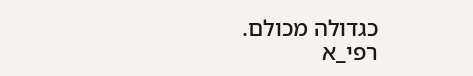כגדולה מכולם.
רפי_א